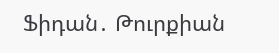Ֆիդան․ Թուրքիան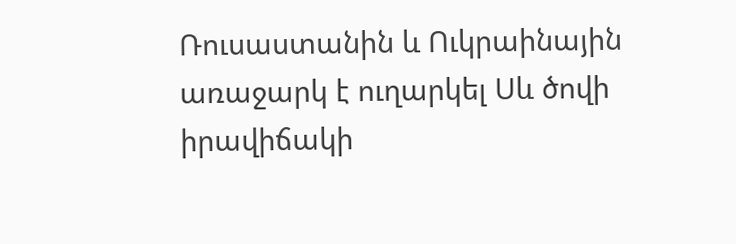Ռուսաստանին և Ուկրաինային առաջարկ է ուղարկել Սև ծովի իրավիճակի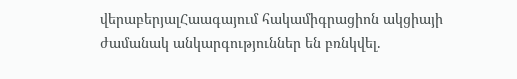վերաբերյալՀաագայում հակամիգրացիոն ակցիայի ժամանակ անկարգություններ են բռնկվել.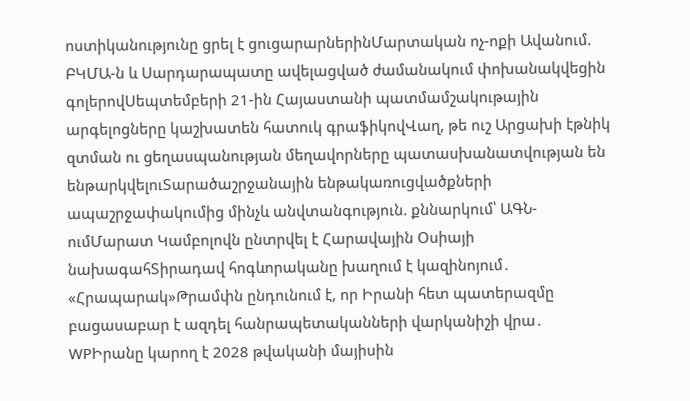ոստիկանությունը ցրել է ցուցարարներինՄարտական ոչ-ոքի Ավանում. ԲԿՄԱ-ն և Սարդարապատը ավելացված ժամանակում փոխանակվեցին գոլերովՍեպտեմբերի 21-ին Հայաստանի պատմամշակութային արգելոցները կաշխատեն հատուկ գրաֆիկովՎաղ, թե ուշ Արցախի էթնիկ զտման ու ցեղասպանության մեղավորները պատասխանատվության են ենթարկվելուՏարածաշրջանային ենթակառուցվածքների ապաշրջափակումից մինչև անվտանգություն. քննարկում՝ ԱԳՆ-ումՄարատ Կամբոլովն ընտրվել է Հարավային Օսիայի նախագահՏիրադավ հոգևորականը խաղում է կազինոյում․ «Հրապարակ»Թրամփն ընդունում է, որ Իրանի հետ պատերազմը բացասաբար է ազդել հանրապետականների վարկանիշի վրա․ WPԻրանը կարող է 2028 թվականի մայիսին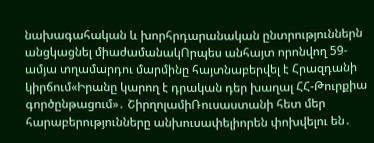նախագահական և խորհրդարանական ընտրություններն անցկացնել միաժամանակՈրպես անհայտ որոնվող 59-ամյա տղամարդու մարմինը հայտնաբերվել է Հրազդանի կիրճում«Իրանը կարող է դրական դեր խաղալ ՀՀ-Թուրքիա գործընթացում»․ ՇիրղոլամիՌուսաստանի հետ մեր հարաբերությունները անխուսափելիորեն փոխվելու են․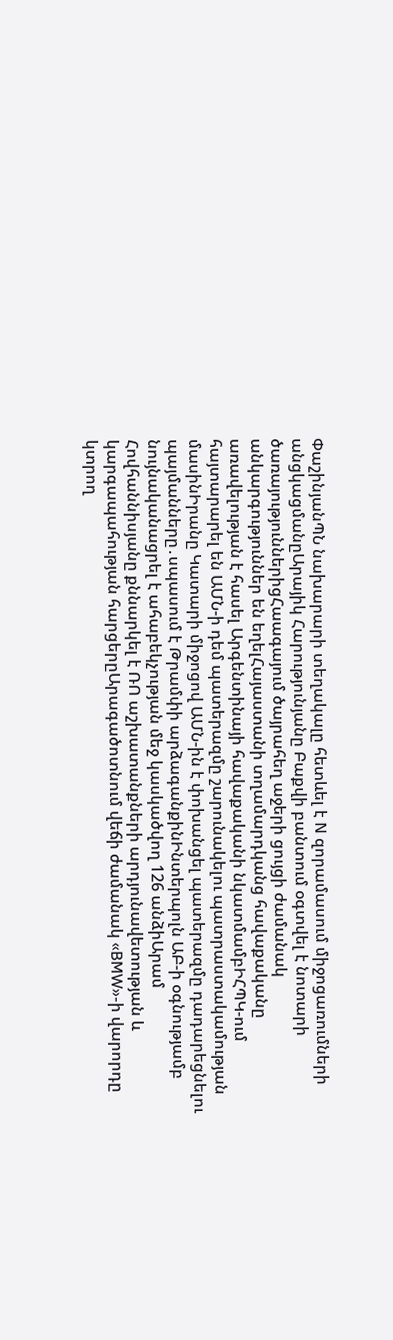ՓաշինյանՊՆ նախարարի տեղակալը հետևել է N զորամասում միջոցառումների անցկացմանըԱրայիկ Հարությունյանը Բաքվի բանտում օգտվել է նոտարի ծառայություններիցՀաագայում ծայրահեղ աջերի ցույցի ժամանակ անկարգություններ են եղելՀայաստանի տղամարդկանց հավաքականը առավելության է հասել Արգենտինայի հավաքականի նկատմամբԻՀՊԿ-ում հայտարարել են ԱՄՆ-ի դեմ պատերազմը շարունակելու պատրաստակամության մասինԻրանը Կատարի միջոցով ԱՄՆ-ին է փոխանցել պատերազմը դադարեցնելու պայմանները․սպասում է Թրամփի արձագանքինԻնտերպոլն ԱԲ-ի օգնությամբ նույնականացրել է ահաբեկչության մեջ կասկածվող 126 անձիԱրամ Հովհաննիսյանը քննարկել է ՌՈ աշխատանքների արդյունավետության և կարգապահության հարցերըԱրագածոտնում վեճի ժամանակ «BMW»-ի վարորդը կտրող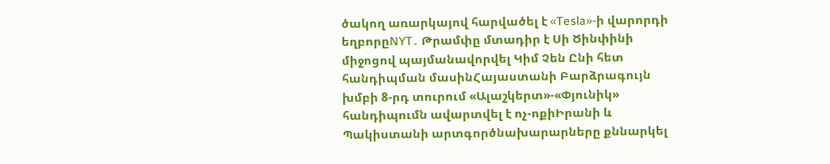ծակող առարկայով հարվածել է «Tesla»-ի վարորդի եղբորըNYT․ Թրամփը մտադիր է Սի Ծինփինի միջոցով պայմանավորվել Կիմ Չեն Ընի հետ հանդիպման մասինՀայաստանի Բարձրագույն խմբի 8-րդ տուրում «Ալաշկերտ»-«Փյունիկ» հանդիպումն ավարտվել է ոչ-ոքիԻրանի և Պակիստանի արտգործնախարարները քննարկել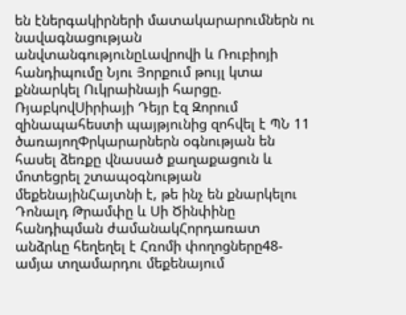են էներգակիրների մատակարարումներն ու նավագնացության անվտանգությունըԼավրովի և Ռուբիոյի հանդիպումը Նյու Յորքում թույլ կտա քննարկել Ուկրաինայի հարցը. ՌյաբկովՍիրիայի Դեյր էզ Զորում զինապահեստի պայթյունից զոհվել է ՊՆ 11 ծառայողՓրկարարներն օգնության են հասել ձեռքը վնասած քաղաքացուն և մոտեցրել շտապօգնության մեքենայինՀայտնի է, թե ինչ են քնարկելու Դոնալդ Թրամփը և Սի Ծինփինը հանդիպման ժամանակՀորդառատ անձրևը հեղեղել է Հռոմի փողոցները48-ամյա տղամարդու մեքենայում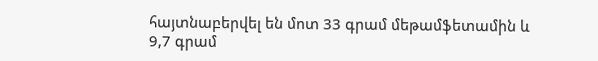հայտնաբերվել են մոտ 33 գրամ մեթամֆետամին և 9,7 գրամ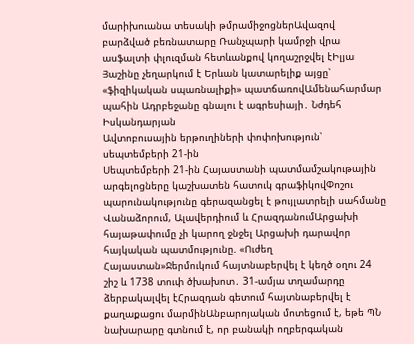մարիխուանա տեսակի թմրամիջոցներԱվազով բարձված բեռնատարը Ռանչպարի կամրջի վրա ասֆալտի փլուզման հետևանքով կողաշրջվել էԻլյա Յաշինը չեղարկում է Երևան կատարելիք այցը՝ «ֆիզիկական սպառնալիքի» պատճառովԱմենահարմար պահին Ադրբեջանը գնալու է ագրեսիայի․ Նժդեհ Իսկանդարյան
Ավտոբուսային երթուղիների փոփոխություն՝ սեպտեմբերի 21-ին
Սեպտեմբերի 21-ին Հայաստանի պատմամշակութային արգելոցները կաշխատեն հատուկ գրաֆիկովՓոշու պարունակությունը գերազանցել է թույլատրելի սահմանը Վանաձորում, Ալավերդիում և ՀրազդանումԱրցախի հայաթափումը չի կարող ջնջել Արցախի դարավոր հայկական պատմությունը. «Ուժեղ Հայաստան»Ջերմուկում հայտնաբերվել է կեղծ օղու 24 շիշ և 1738 տուփ ծխախոտ․ 31-ամյա տղամարդը ձերբակալվել էՀրազդան գետում հայտնաբերվել է քաղաքացու մարմինԱնբարոյական մոտեցում է, եթե ՊՆ նախարարը գտնում է, որ բանակի ողբերգական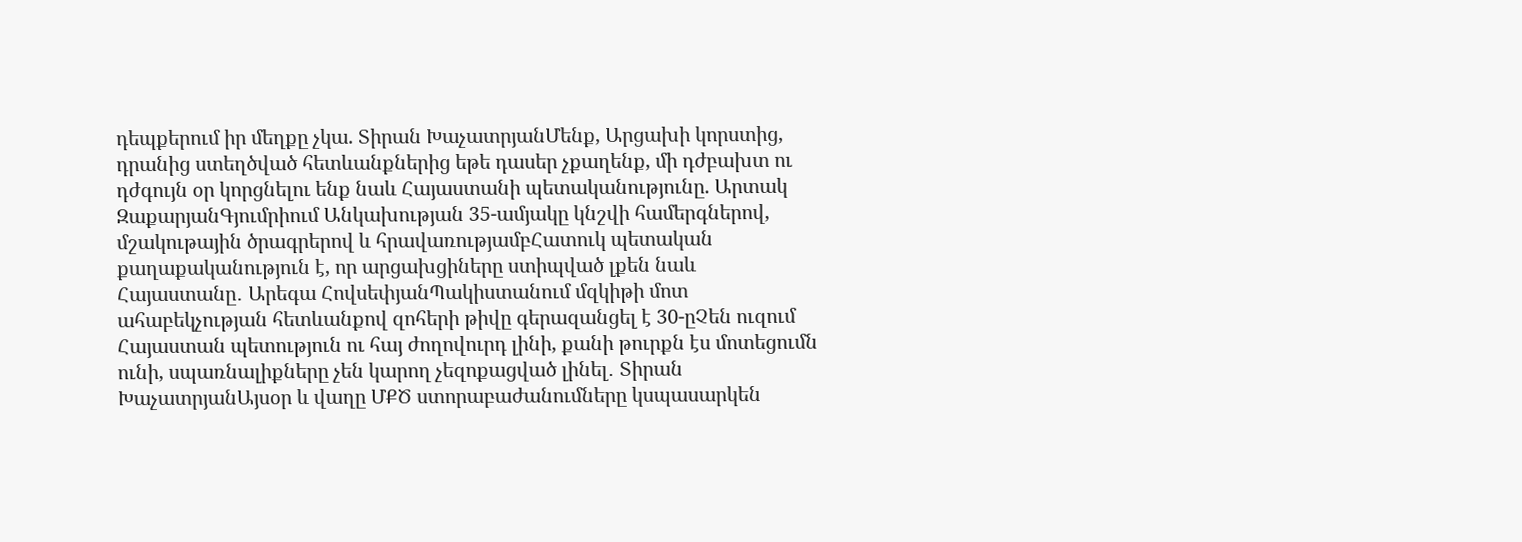դեպքերում իր մեղքը չկա. Տիրան ԽաչատրյանՄենք, Արցախի կորստից, դրանից ստեղծված հետևանքներից եթե դասեր չքաղենք, մի դժբախտ ու դժգույն օր կորցնելու ենք նաև Հայաստանի պետականությունը. Արտակ ԶաքարյանԳյումրիում Անկախության 35-ամյակը կնշվի համերգներով, մշակութային ծրագրերով և հրավառությամբՀատուկ պետական քաղաքականություն է, որ արցախցիները ստիպված լքեն նաև Հայաստանը․ Արեգա ՀովսեփյանՊակիստանում մզկիթի մոտ ահաբեկչության հետևանքով զոհերի թիվը գերազանցել է 30-ըՉեն ուզում Հայաստան պետություն ու հայ ժողովուրդ լինի, քանի թուրքն էս մոտեցումն ունի, սպառնալիքները չեն կարող չեզոքացված լինել․ Տիրան ԽաչատրյանԱյսօր և վաղը ՄՔԾ ստորաբաժանումները կսպասարկեն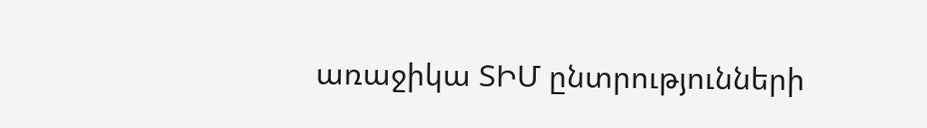առաջիկա ՏԻՄ ընտրությունների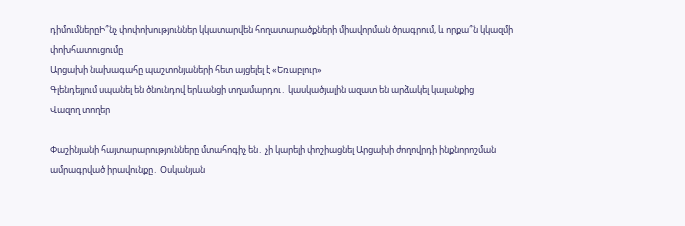դիմումներըԻ՞նչ փոփոխություններ կկատարվեն հողատարածքների միավորման ծրագրում, և որքա՞ն կկազմի փոխհատուցումը
Արցախի նախագահը պաշտոնյաների հետ այցելել է «Եռաբլուր»
Գլենդեյլում սպանել են ծնունդով երևանցի տղամարդու․ կասկածյալին ազատ են արձակել կալանքից
Վազող տողեր

Փաշինյանի հայտարարությունները մտահոգիչ են․ չի կարելի փոշիացնել Արցախի ժողովրդի ինքնորոշման ամրագրված իրավունքը․ Օսկանյան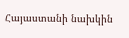Հայաստանի նախկին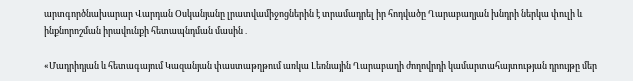արտգործնախարար Վարդան Օսկանյանը լրատվամիջոցներին է տրամադրել իր հոդվածը Ղարաբաղյան խնդրի ներկա փուլի և ինքնորոշման իրավունքի հետապնդման մասին․

«Մադրիդյան և հետագայում Կազանյան փաստաթղթում առկա Լեռնային Ղարաբաղի ժողովրդի կամարտահայտության դրույթը մեր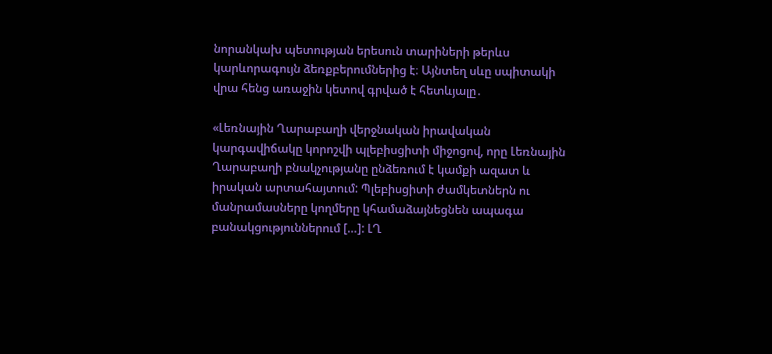նորանկախ պետության երեսուն տարիների թերևս կարևորագույն ձեռքբերումներից է։ Այնտեղ սևը սպիտակի վրա հենց առաջին կետով գրված է հետևյալը․

«Լեռնային Ղարաբաղի վերջնական իրավական կարգավիճակը կորոշվի պլեբիսցիտի միջոցով, որը Լեռնային Ղարաբաղի բնակչությանը ընձեռում է կամքի ազատ և իրական արտահայտում: Պլեբիսցիտի ժամկետներն ու մանրամասները կողմերը կհամաձայնեցնեն ապագա բանակցություններում […]: ԼՂ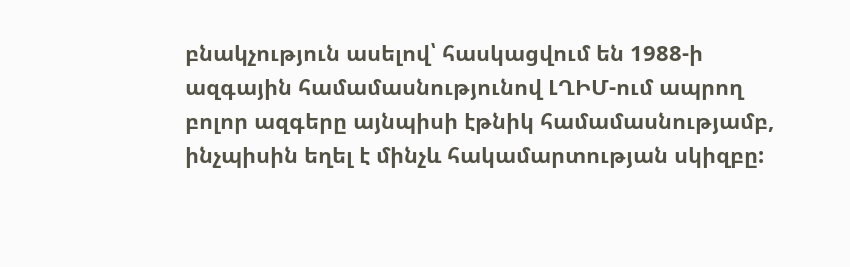բնակչություն ասելով՝ հասկացվում են 1988-ի ազգային համամասնությունով ԼՂԻՄ-ում ապրող բոլոր ազգերը այնպիսի էթնիկ համամասնությամբ, ինչպիսին եղել է մինչև հակամարտության սկիզբը: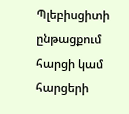Պլեբիսցիտի ընթացքում հարցի կամ հարցերի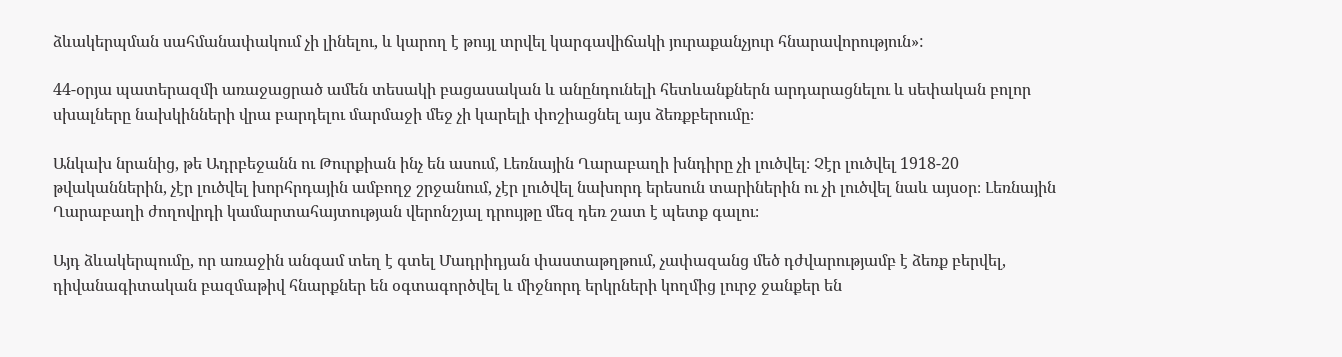ձևակերպման սահմանափակում չի լինելու, և կարող է թույլ տրվել կարգավիճակի յուրաքանչյուր հնարավորություն»:

44-օրյա պատերազմի առաջացրած ամեն տեսակի բացասական և անընդունելի հետևանքներն արդարացնելու և սեփական բոլոր սխալները նախկինների վրա բարդելու մարմաջի մեջ չի կարելի փոշիացնել այս ձեռքբերումը։

Անկախ նրանից, թե Ադրբեջանն ու Թուրքիան ինչ են ասում, Լեռնային Ղարաբաղի խնդիրը չի լուծվել։ Չէր լուծվել 1918-20 թվականներին, չէր լուծվել խորհրդային ամբողջ շրջանում, չէր լուծվել նախորդ երեսուն տարիներին ու չի լուծվել նաև այսօր։ Լեռնային Ղարաբաղի ժողովրդի կամարտահայտության վերոնշյալ դրույթը մեզ դեռ շատ է պետք գալու։

Այդ ձևակերպումը, որ առաջին անգամ տեղ է գտել Մադրիդյան փաստաթղթում, չափազանց մեծ դժվարությամբ է ձեռք բերվել, դիվանագիտական բազմաթիվ հնարքներ են օգտագործվել և միջնորդ երկրների կողմից լուրջ ջանքեր են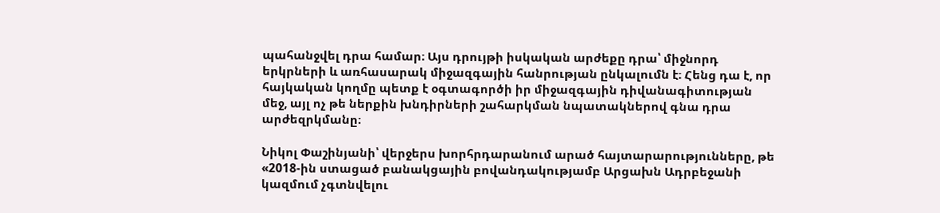պահանջվել դրա համար։ Այս դրույթի իսկական արժեքը դրա՝ միջնորդ երկրների և առհասարակ միջազգային հանրության ընկալումն է։ Հենց դա է, որ հայկական կողմը պետք է օգտագործի իր միջազգային դիվանագիտության մեջ, այլ ոչ թե ներքին խնդիրների շահարկման նպատակներով գնա դրա արժեզրկմանը։

Նիկոլ Փաշինյանի՝ վերջերս խորհրդարանում արած հայտարարությունները, թե «2018-ին ստացած բանակցային բովանդակությամբ Արցախն Ադրբեջանի կազմում չգտնվելու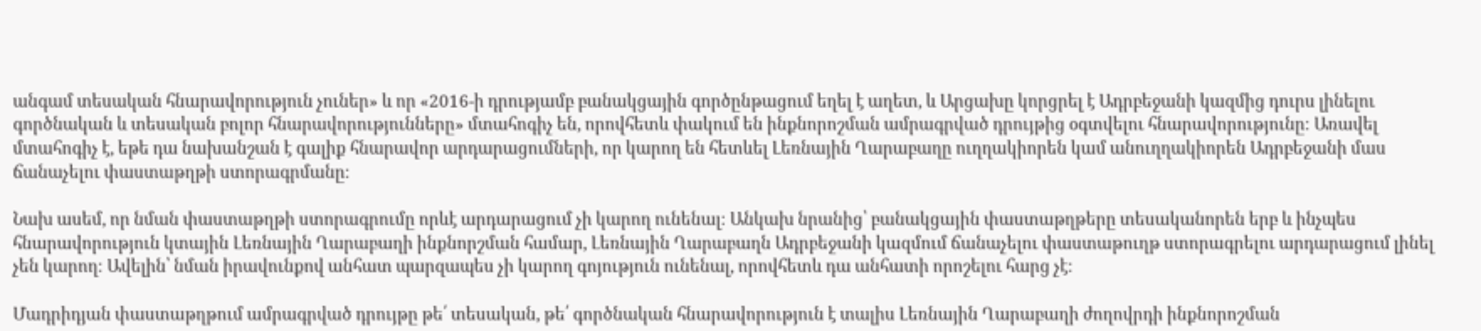անգամ տեսական հնարավորություն չուներ» և որ «2016-ի դրությամբ բանակցային գործընթացում եղել է աղետ, և Արցախը կորցրել է Ադրբեջանի կազմից դուրս լինելու գործնական և տեսական բոլոր հնարավորությունները» մտահոգիչ են, որովհետև փակում են ինքնորոշման ամրագրված դրույթից օգտվելու հնարավորությունը։ Առավել մտահոգիչ է, եթե դա նախանշան է գալիք հնարավոր արդարացումների, որ կարող են հետևել Լեռնային Ղարաբաղը ուղղակիորեն կամ անուղղակիորեն Ադրբեջանի մաս ճանաչելու փաստաթղթի ստորագրմանը։

Նախ ասեմ, որ նման փաստաթղթի ստորագրումը որևէ արդարացում չի կարող ունենալ։ Անկախ նրանից՝ բանակցային փաստաթղթերը տեսականորեն երբ և ինչպես հնարավորություն կտային Լեռնային Ղարաբաղի ինքնորշման համար, Լեռնային Ղարաբաղն Ադրբեջանի կազմում ճանաչելու փաստաթուղթ ստորագրելու արդարացում լինել չեն կարող։ Ավելին՝ նման իրավունքով անհատ պարզապես չի կարող գոյություն ունենալ, որովհետև դա անհատի որոշելու հարց չէ։

Մադրիդյան փաստաթղթում ամրագրված դրույթը թե՛ տեսական, թե՛ գործնական հնարավորություն է տալիս Լեռնային Ղարաբաղի ժողովրդի ինքնորոշման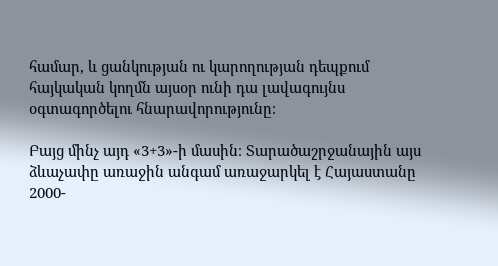համար, և ցանկության ու կարողության դեպքում հայկական կողմն այսօր ունի դա լավագույնս օգտագործելու հնարավորությունը։

Բայց մինչ այդ «3+3»-ի մասին։ Տարածաշրջանային այս ձևաչափը առաջին անգամ առաջարկել է Հայաստանը 2000-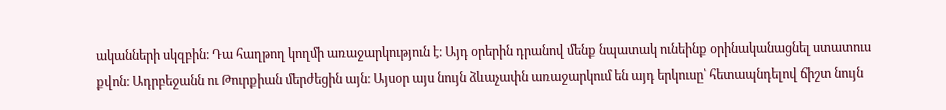ականների սկզբին։ Դա հաղթող կողմի առաջարկություն է։ Այդ օրերին դրանով մենք նպատակ ունեինք օրինականացնել ստատուս քվոն։ Ադրբեջանն ու Թուրքիան մերժեցին այն։ Այսօր այս նույն ձևաչափն առաջարկում են այդ երկուսը՝ հետապնդելով ճիշտ նույն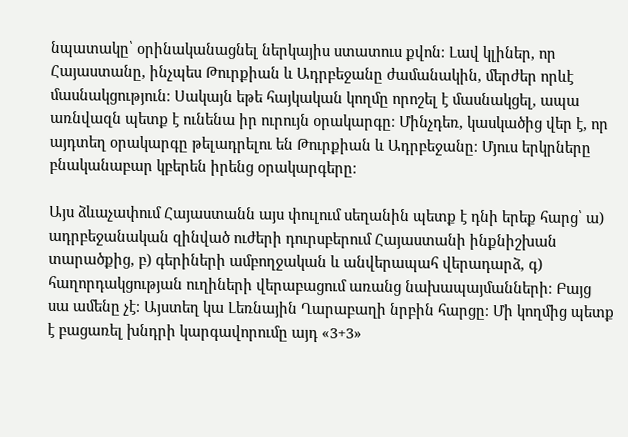նպատակը՝ օրինականացնել ներկայիս ստատուս քվոն։ Լավ կլիներ, որ Հայաստանը, ինչպես Թուրքիան և Ադրբեջանը ժամանակին, մերժեր որևէ մասնակցություն։ Սակայն եթե հայկական կողմը որոշել է մասնակցել, ապա առնվազն պետք է ունենա իր ուրույն օրակարգը։ Մինչդեռ, կասկածից վեր է, որ այդտեղ օրակարգը թելադրելու են Թուրքիան և Ադրբեջանը։ Մյուս երկրները բնականաբար կբերեն իրենց օրակարգերը։

Այս ձևաչափում Հայաստանն այս փուլում սեղանին պետք է դնի երեք հարց՝ ա) ադրբեջանական զինված ուժերի դուրսբերում Հայաստանի ինքնիշխան տարածքից, բ) գերիների ամբողջական և անվերապահ վերադարձ, գ) հաղորդակցության ուղիների վերաբացում առանց նախապայմանների։ Բայց սա ամենը չէ։ Այստեղ կա Լեռնային Ղարաբաղի նրբին հարցը։ Մի կողմից պետք է բացառել խնդրի կարգավորումը այդ «3+3»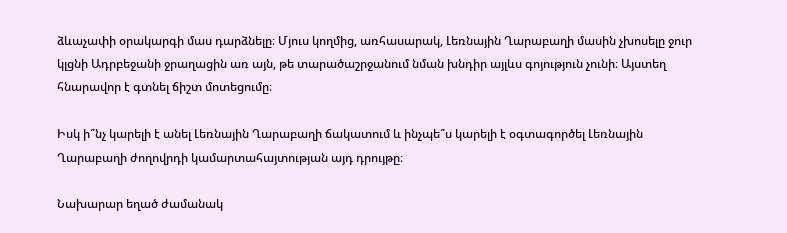ձևաչափի օրակարգի մաս դարձնելը։ Մյուս կողմից, առհասարակ, Լեռնային Ղարաբաղի մասին չխոսելը ջուր կլցնի Ադրբեջանի ջրաղացին առ այն, թե տարածաշրջանում նման խնդիր այլևս գոյություն չունի։ Այստեղ հնարավոր է գտնել ճիշտ մոտեցումը։

Իսկ ի՞նչ կարելի է անել Լեռնային Ղարաբաղի ճակատում և ինչպե՞ս կարելի է օգտագործել Լեռնային Ղարաբաղի ժողովրդի կամարտահայտության այդ դրույթը։

Նախարար եղած ժամանակ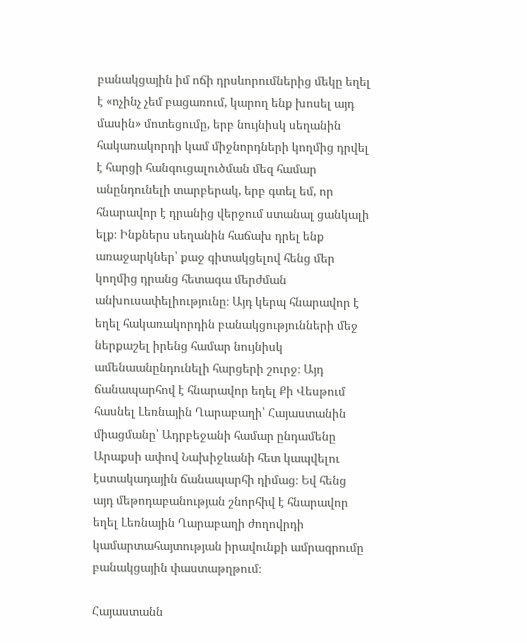բանակցային իմ ոճի դրսևորումներից մեկը եղել է «ոչինչ չեմ բացառում, կարող ենք խոսել այդ մասին» մոտեցումը, երբ նույնիսկ սեղանին հակառակորդի կամ միջնորդների կողմից դրվել է հարցի հանգուցալուծման մեզ համար անընդունելի տարբերակ, երբ գտել եմ, որ հնարավոր է դրանից վերջում ստանալ ցանկալի ելք։ Ինքներս սեղանին հաճախ դրել ենք առաջարկներ՝ քաջ գիտակցելով հենց մեր կողմից դրանց հետագա մերժման անխուսափելիությունը։ Այդ կերպ հնարավոր է եղել հակառակորդին բանակցությունների մեջ ներքաշել իրենց համար նույնիսկ ամենաանընդունելի հարցերի շուրջ։ Այդ ճանապարհով է հնարավոր եղել Քի Վեսթում հասնել Լեռնային Ղարաբաղի՝ Հայաստանին միացմանը՝ Ադրբեջանի համար ընդամենը Արաքսի ափով Նախիջևանի հետ կապվելու էստակադային ճանապարհի դիմաց։ Եվ հենց այդ մեթոդաբանության շնորհիվ է հնարավոր եղել Լեռնային Ղարաբաղի ժողովրդի կամարտահայտության իրավունքի ամրագրումը բանակցային փաստաթղթում։

Հայաստանն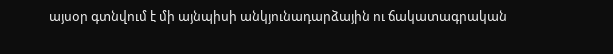այսօր գտնվում է մի այնպիսի անկյունադարձային ու ճակատագրական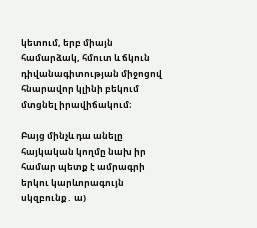կետում, երբ միայն համարձակ, հմուտ և ճկուն դիվանագիտության միջոցով հնարավոր կլինի բեկում մտցնել իրավիճակում։

Բայց մինչև դա անելը հայկական կողմը նախ իր համար պետք է ամրագրի երկու կարևորագույն սկզբունք․ ա)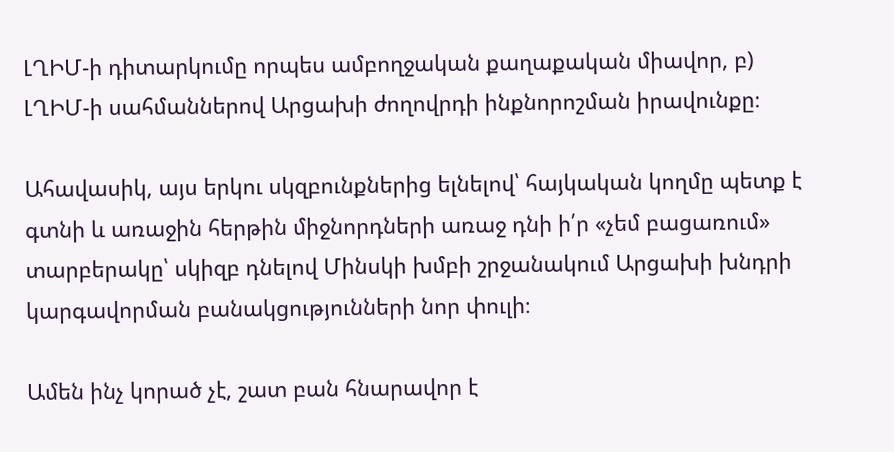ԼՂԻՄ-ի դիտարկումը որպես ամբողջական քաղաքական միավոր, բ) ԼՂԻՄ-ի սահմաններով Արցախի ժողովրդի ինքնորոշման իրավունքը։

Ահավասիկ, այս երկու սկզբունքներից ելնելով՝ հայկական կողմը պետք է գտնի և առաջին հերթին միջնորդների առաջ դնի ի՛ր «չեմ բացառում» տարբերակը՝ սկիզբ դնելով Մինսկի խմբի շրջանակում Արցախի խնդրի կարգավորման բանակցությունների նոր փուլի։

Ամեն ինչ կորած չէ, շատ բան հնարավոր է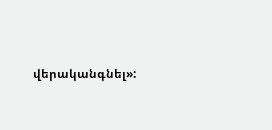վերականգնել»: